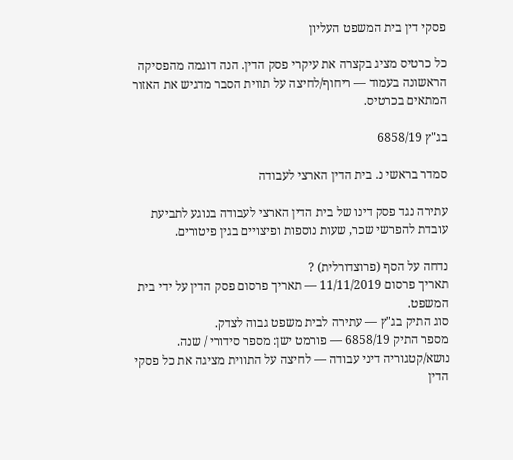פסקי דין בית המשפט העליון

כל כרטיס מציג בקצרה את עיקרי פסק הדין. הנה דוגמה מהפסיקה הראשונה בעמוד — ריחוף/לחיצה על תווית הסבר מדגיש את האזור המתאים בכרטיס.

בג"ץ 6858/19

סמדר בראשי נ. בית הדין הארצי לעבודה

עתירה נגד פסק דינו של בית הדין הארצי לעבודה בנוגע לתביעת עובדת להפרשי שכר, שעות נוספות ופיצויים בגין פיטורים.

נדחה על הסף (פרוצדורלית) ?
תאריך פרסום 11/11/2019 — תאריך פרסום פסק הדין על ידי בית המשפט.
סוג התיק בג"ץ — עתירה לבית משפט גבוה לצדק.
מספר התיק 6858/19 — פורמט ישן: מספר סידורי / שנה.
נושא/קטגוריה דיני עבודה — לחיצה על התווית מציגה את כל פסקי הדין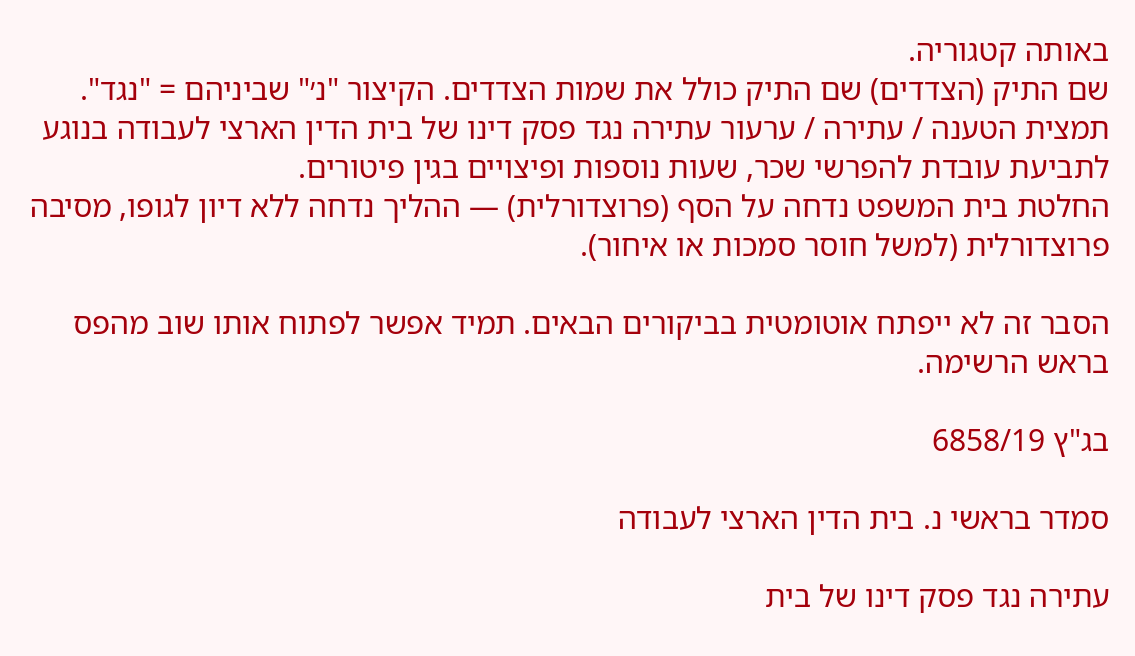באותה קטגוריה.
שם התיק (הצדדים) שם התיק כולל את שמות הצדדים. הקיצור "נ׳" שביניהם = "נגד".
תמצית הטענה / עתירה / ערעור עתירה נגד פסק דינו של בית הדין הארצי לעבודה בנוגע לתביעת עובדת להפרשי שכר, שעות נוספות ופיצויים בגין פיטורים.
החלטת בית המשפט נדחה על הסף (פרוצדורלית) — ההליך נדחה ללא דיון לגופו, מסיבה פרוצדורלית (למשל חוסר סמכות או איחור).

הסבר זה לא ייפתח אוטומטית בביקורים הבאים. תמיד אפשר לפתוח אותו שוב מהפס בראש הרשימה.

בג"ץ 6858/19

סמדר בראשי נ. בית הדין הארצי לעבודה

עתירה נגד פסק דינו של בית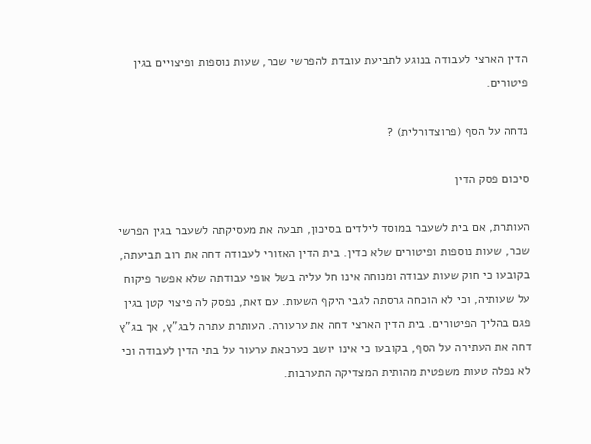הדין הארצי לעבודה בנוגע לתביעת עובדת להפרשי שכר, שעות נוספות ופיצויים בגין פיטורים.

נדחה על הסף (פרוצדורלית) ?

סיכום פסק הדין

העותרת, אם בית לשעבר במוסד לילדים בסיכון, תבעה את מעסיקתה לשעבר בגין הפרשי שכר, שעות נוספות ופיטורים שלא כדין. בית הדין האזורי לעבודה דחה את רוב תביעתה, בקובעו כי חוק שעות עבודה ומנוחה אינו חל עליה בשל אופי עבודתה שלא אפשר פיקוח על שעותיה, וכי לא הוכחה גרסתה לגבי היקף השעות. עם זאת, נפסק לה פיצוי קטן בגין פגם בהליך הפיטורים. בית הדין הארצי דחה את ערעורה. העותרת עתרה לבג"ץ, אך בג"ץ דחה את העתירה על הסף, בקובעו כי אינו יושב כערכאת ערעור על בתי הדין לעבודה וכי לא נפלה טעות משפטית מהותית המצדיקה התערבות.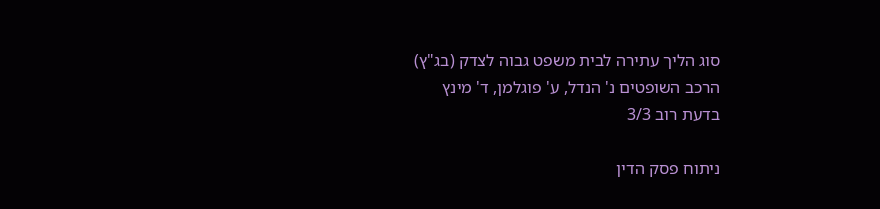סוג הליך עתירה לבית משפט גבוה לצדק (בג"ץ)
הרכב השופטים נ' הנדל, ע' פוגלמן, ד' מינץ
בדעת רוב 3/3

ניתוח פסק הדין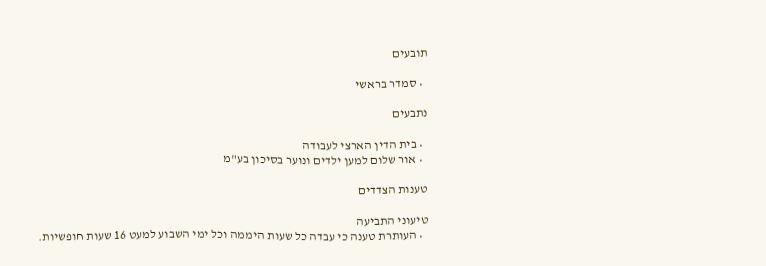תובעים

  • סמדר בראשי

נתבעים

  • בית הדין הארצי לעבודה
  • אור שלום למען ילדים ונוער בסיכון בע"מ

טענות הצדדים

טיעוני התביעה
  • העותרת טענה כי עבדה כל שעות היממה וכל ימי השבוע למעט 16 שעות חופשיות.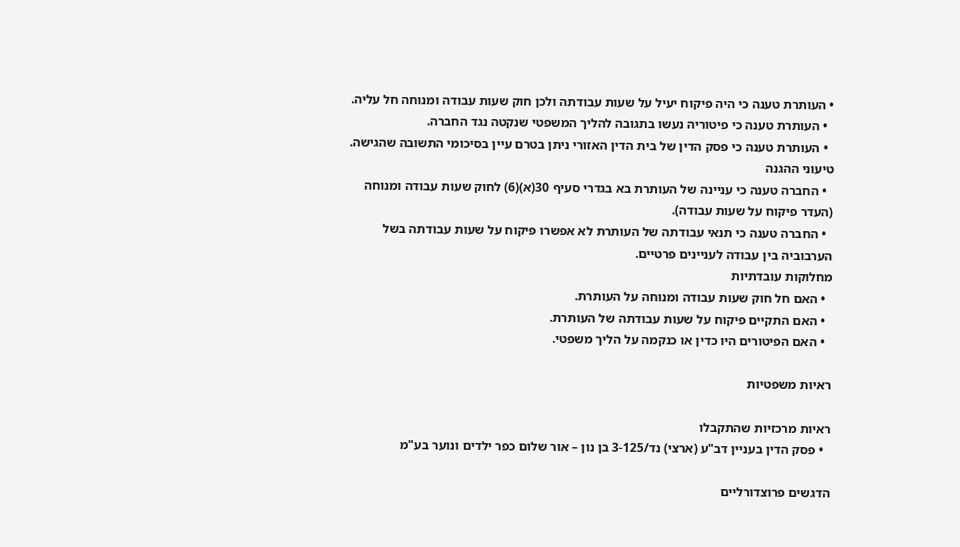• העותרת טענה כי היה פיקוח יעיל על שעות עבודתה ולכן חוק שעות עבודה ומנוחה חל עליה.
  • העותרת טענה כי פיטוריה נעשו בתגובה להליך המשפטי שנקטה נגד החברה.
  • העותרת טענה כי פסק הדין של בית הדין האזורי ניתן בטרם עיין בסיכומי התשובה שהגישה.
טיעוני ההגנה
  • החברה טענה כי עניינה של העותרת בא בגדרי סעיף 30(א)(6) לחוק שעות עבודה ומנוחה (העדר פיקוח על שעות עבודה).
  • החברה טענה כי תנאי עבודתה של העותרת לא אפשרו פיקוח על שעות עבודתה בשל הערבוביה בין עבודה לעניינים פרטיים.
מחלוקות עובדתיות
  • האם חל חוק שעות עבודה ומנוחה על העותרת.
  • האם התקיים פיקוח על שעות עבודתה של העותרת.
  • האם הפיטורים היו כדין או כנקמה על הליך משפטי.

ראיות משפטיות

ראיות מרכזיות שהתקבלו
  • פסק הדין בעניין דב"ע (ארצי) נד/3-125 בן נון – אור שלום כפר ילדים ונוער בע"מ

הדגשים פרוצדורליים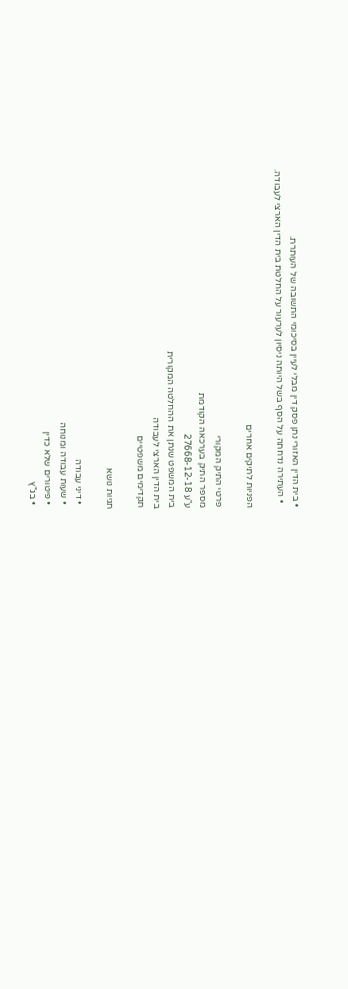• בית הדין האזורי נתן פסק דין מבלי לעיין בסיכומי התשובה של העותרת.
  • העתירה נדחתה על הסף בשל היותה ניסיון לערעור על החלטת בית הדין הארצי לעבודה.

הפניות לתיקים אחרים

פרטי התיק המקורי
מספר התיק בערכאה הקודמת
ע"ע 27668-12-18
בית המשפט שנתן את ההחלטה המקורית
בית הדין הארצי לעבודה
תקדימים משפטיים

תגיות נושא

  • דיני עבודה
  • שעות עבודה ומנוחה
  • פיטורים שלא כדין
  • בג"ץ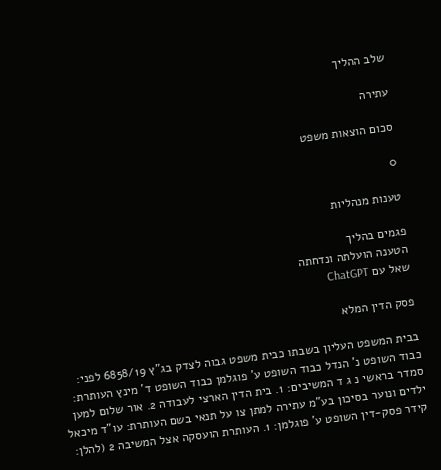שלב ההליך

עתירה

סכום הוצאות משפט

0

טענות מנהליות

פגמים בהליך
הטענה הועלתה ונדחתה
שאל עם ChatGPT

פסק הדין המלא

בבית המשפט העליון בשבתו כבית משפט גבוה לצדק בג"ץ 6858/19 לפני: כבוד השופט נ' הנדל כבוד השופט ע' פוגלמן כבוד השופט ד' מינץ העותרת: סמדר בראשי נ ג ד המשיבים: 1. בית הדין הארצי לעבודה 2. אור שלום למען ילדים ונוער בסיכון בע"מ עתירה למתן צו על תנאי בשם העותרת: עו"ד מיכאל קידר פסק-דין השופט ע' פוגלמן: 1. העותרת הועסקה אצל המשיבה 2 (להלן: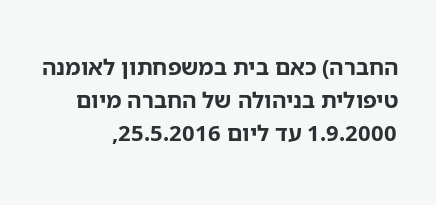החברה) כאם בית במשפחתון לאומנה טיפולית בניהולה של החברה מיום 1.9.2000 עד ליום 25.5.2016,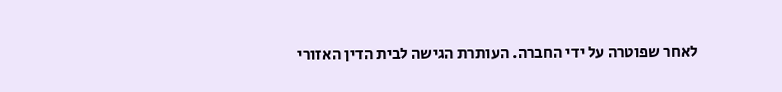לאחר שפוטרה על ידי החברה. העותרת הגישה לבית הדין האזורי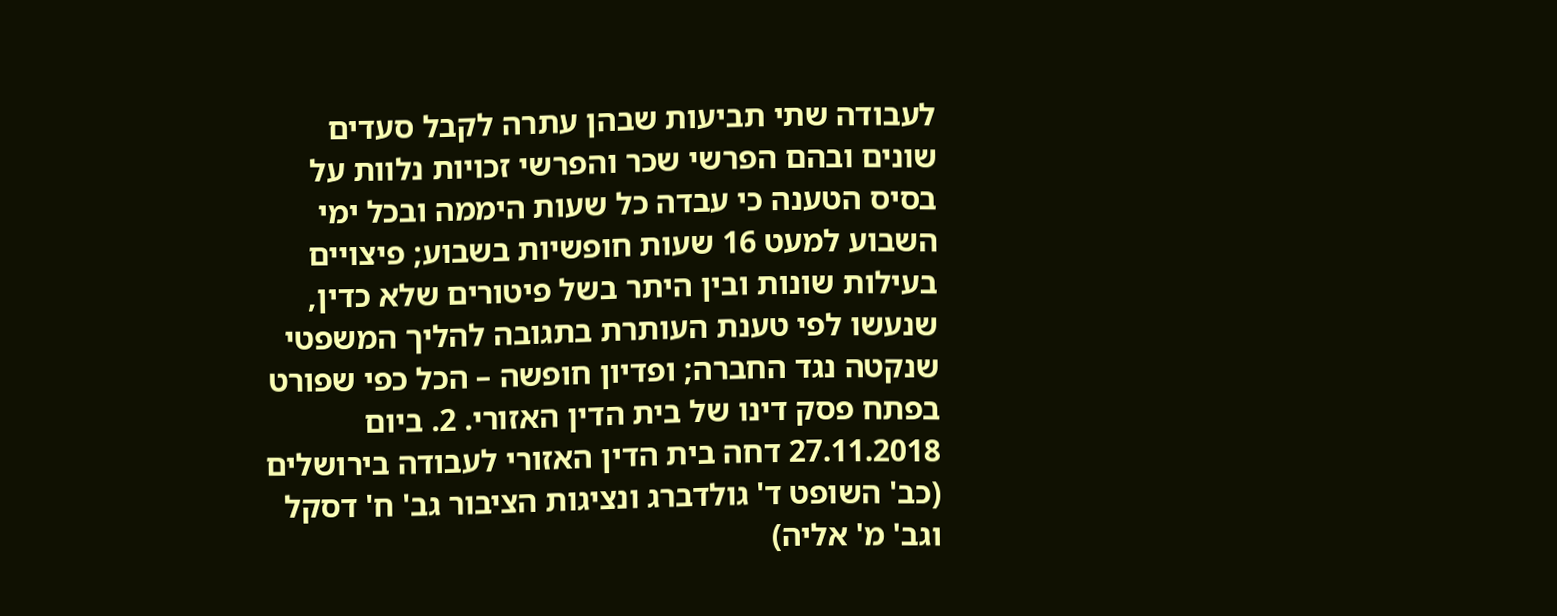לעבודה שתי תביעות שבהן עתרה לקבל סעדים שונים ובהם הפרשי שכר והפרשי זכויות נלוות על בסיס הטענה כי עבדה כל שעות היממה ובכל ימי השבוע למעט 16 שעות חופשיות בשבוע; פיצויים בעילות שונות ובין היתר בשל פיטורים שלא כדין, שנעשו לפי טענת העותרת בתגובה להליך המשפטי שנקטה נגד החברה; ופדיון חופשה – הכל כפי שפורט בפתח פסק דינו של בית הדין האזורי. 2. ביום 27.11.2018 דחה בית הדין האזורי לעבודה בירושלים (כב' השופט ד' גולדברג ונציגות הציבור גב' ח' דסקל וגב' מ' אליה)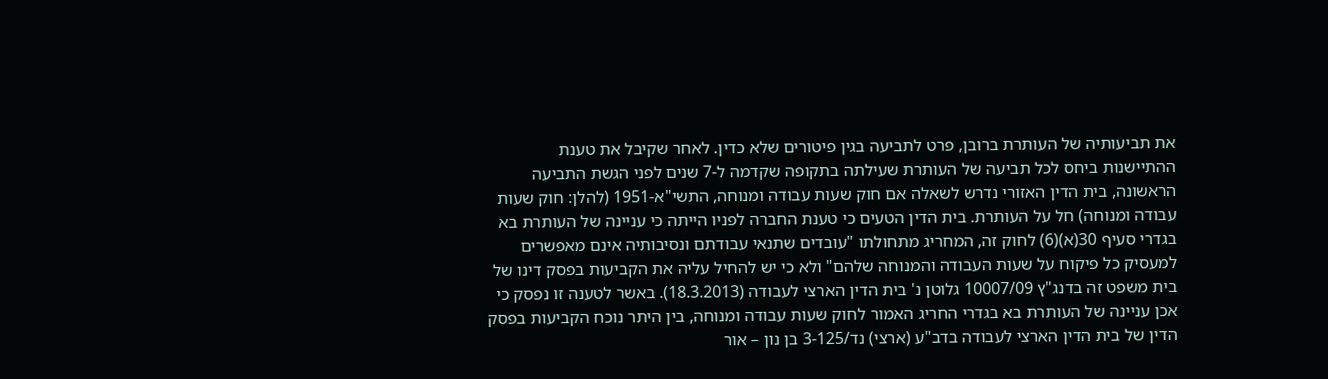את תביעותיה של העותרת ברובן, פרט לתביעה בגין פיטורים שלא כדין. לאחר שקיבל את טענת ההתיישנות ביחס לכל תביעה של העותרת שעילתה בתקופה שקדמה ל-7 שנים לפני הגשת התביעה הראשונה, בית הדין האזורי נדרש לשאלה אם חוק שעות עבודה ומנוחה, התשי"א-1951 (להלן: חוק שעות עבודה ומנוחה) חל על העותרת. בית הדין הטעים כי טענת החברה לפניו הייתה כי עניינה של העותרת בא בגדרי סעיף 30(א)(6) לחוק זה, המחריג מתחולתו "עובדים שתנאי עבודתם ונסיבותיה אינם מאפשרים למעסיק כל פיקוח על שעות העבודה והמנוחה שלהם" ולא כי יש להחיל עליה את הקביעות בפסק דינו של בית משפט זה בדנג"ץ 10007/09 גלוטן נ' בית הדין הארצי לעבודה (18.3.2013). באשר לטענה זו נפסק כי אכן עניינה של העותרת בא בגדרי החריג האמור לחוק שעות עבודה ומנוחה, בין היתר נוכח הקביעות בפסק הדין של בית הדין הארצי לעבודה בדב"ע (ארצי) נד/3-125 בן נון – אור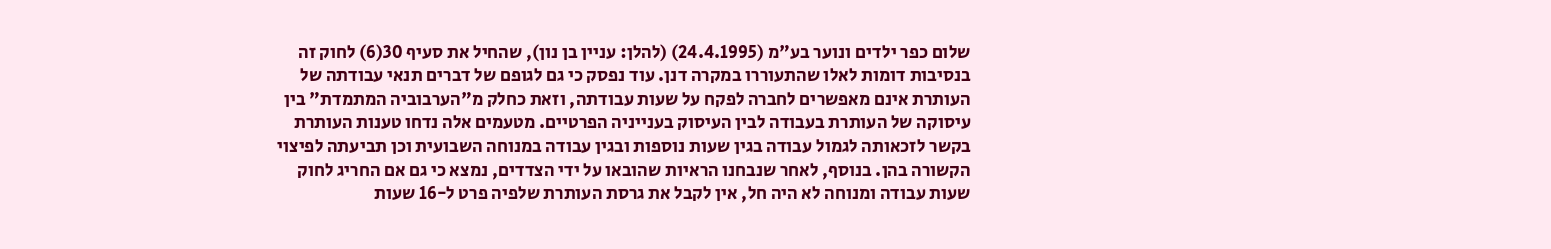שלום כפר ילדים ונוער בע"מ (24.4.1995) (להלן: עניין בן נון), שהחיל את סעיף 30(6) לחוק זה בנסיבות דומות לאלו שהתעוררו במקרה דנן. עוד נפסק כי גם לגופם של דברים תנאי עבודתה של העותרת אינם מאפשרים לחברה לפקח על שעות עבודתה, וזאת כחלק מ"הערבוביה המתמדת" בין עיסוקה של העותרת בעבודה לבין העיסוק בענייניה הפרטיים. מטעמים אלה נדחו טענות העותרת בקשר לזכאותה לגמול עבודה בגין שעות נוספות ובגין עבודה במנוחה השבועית וכן תביעתה לפיצוי הקשורה בהן. בנוסף, לאחר שנבחנו הראיות שהובאו על ידי הצדדים, נמצא כי גם אם החריג לחוק שעות עבודה ומנוחה לא היה חל, אין לקבל את גרסת העותרת שלפיה פרט ל-16 שעות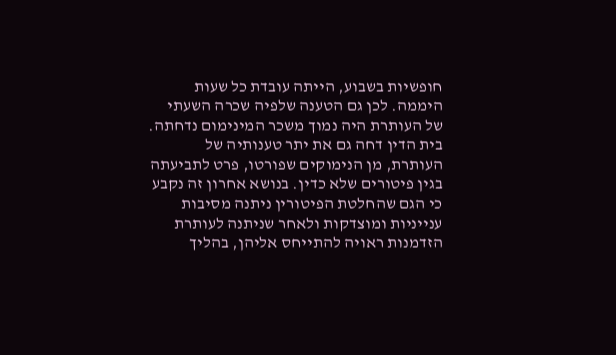חופשיות בשבוע, הייתה עובדת כל שעות היממה. לכן גם הטענה שלפיה שכרה השעתי של העותרת היה נמוך משכר המינימום נדחתה. בית הדין דחה גם את יתר טענותיה של העותרת, מן הנימוקים שפורטו, פרט לתביעתה בגין פיטורים שלא כדין. בנושא אחרון זה נקבע כי הגם שהחלטת הפיטורין ניתנה מסיבות ענייניות ומוצדקות ולאחר שניתנה לעותרת הזדמנות ראויה להתייחס אליהן, בהליך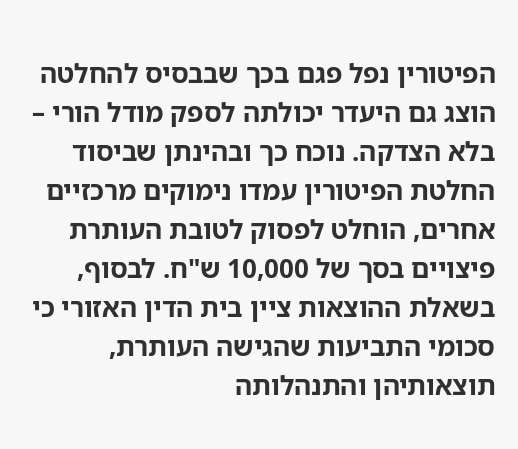הפיטורין נפל פגם בכך שבבסיס להחלטה הוצג גם היעדר יכולתה לספק מודל הורי – בלא הצדקה. נוכח כך ובהינתן שביסוד החלטת הפיטורין עמדו נימוקים מרכזיים אחרים, הוחלט לפסוק לטובת העותרת פיצויים בסך של 10,000 ש"ח. לבסוף, בשאלת ההוצאות ציין בית הדין האזורי כי סכומי התביעות שהגישה העותרת, תוצאותיהן והתנהלותה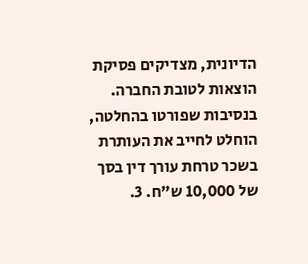הדיונית, מצדיקים פסיקת הוצאות לטובת החברה. בנסיבות שפורטו בהחלטה, הוחלט לחייב את העותרת בשכר טרחת עורך דין בסך של 10,000 ש"ח. 3.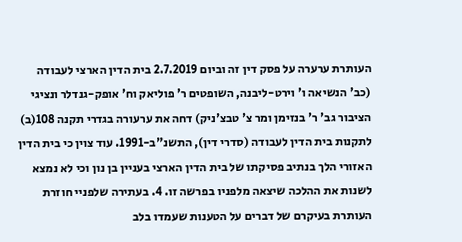העותרת ערערה על פסק דין זה וביום 2.7.2019 בית הדין הארצי לעבודה (כב' הנשיאה ו' וירט-ליבנה, השופטים ר' פוליאק וח' אופק-גנדלר ונציגי הציבור גב' ר' בנזימן ומר צ' טבצ'ניק) דחה את ערעורה בגדרי תקנה 108(ב) לתקנות בית הדין לעבודה (סדרי דין), התשנ"ב-1991. עוד צוין כי בית הדין האזורי הלך בנתיב פסיקתו של בית הדין הארצי בעניין בן נון וכי לא נמצא לשנות את ההלכה שיצאה מלפניו בפרשה זו. 4. בעתירה שלפניי חוזרת העותרת בעיקרם של דברים על הטענות שעמדו בלב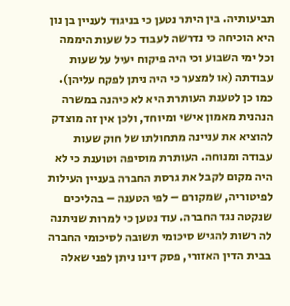תביעותיה. בין היתר נטען כי בניגוד לעניין בן נון היא הוכיחה כי נדרשה לעבוד כל שעות היממה וכל ימי השבוע וכי היה פיקוח יעיל על שעות עבודתה (או למצער כי היה ניתן לפקח עליהן). כמו כן לטענת העותרת היא לא כיהנה במשרה הנהנית מאמון אישי ומיוחד, ולכן אין זה מוצדק להוציא את עניינה מתחולתו של חוק שעות עבודה ומנוחה. העותרת מוסיפה וטוענת כי לא היה מקום לקבל את גרסת החברה בעניין העילות לפיטוריה, שמקורם – לפי הטענה – בהליכים שנקטה נגד החברה. עוד נטען כי למרות שניתנה לה רשות להגיש סיכומי תשובה לסיכומי החברה בבית הדין האזורי, פסק דינו ניתן לפני שאלה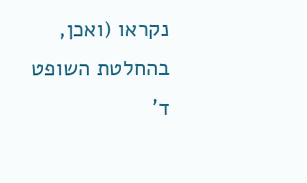נקראו (ואכן, בהחלטת השופט ד'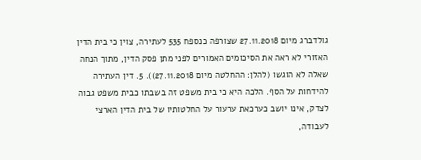גולדברג מיום 27.11.2018 שצורפה כנספח 535 לעתירה, צוין כי בית הדין האזורי לא ראה את הסיכומים האמורים לפני מתן פסק הדין, מתוך הנחה שאלה לא הוגשו (להלן: ההחלטה מיום 27.11.2018)). 5. דין העתירה להידחות על הסף. הלכה היא כי בית משפט זה בשבתו כבית משפט גבוה לצדק, אינו יושב כערכאת ערעור על החלטותיו של בית הדין הארצי לעבודה,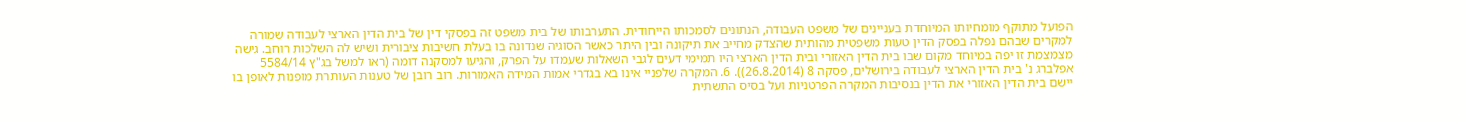הפועל מתוקף מומחיותו המיוחדת בעניינים של משפט העבודה, הנתונים לסמכותו הייחודית. התערבותו של בית משפט זה בפסקי דין של בית הדין הארצי לעבודה שמורה למקרים שבהם נפלה בפסק הדין טעות משפטית מהותית שהצדק מחייב את תיקונה ובין היתר כאשר הסוגיה שנדונה בו בעלת חשיבות ציבורית ושיש לה השלכות רוחב. גישה מצמצמת זו יפה במיוחד מקום שבו בית הדין האזורי ובית הדין הארצי היו תמימי דעים לגבי השאלות שעמדו על הפרק, והגיעו למסקנה דומה (ראו למשל בג"ץ 5584/14 אפלברג נ' בית הדין הארצי לעבודה בירושלים, פסקה 8 (26.8.2014)). 6. המקרה שלפניי אינו בא בגדרי אמות המידה האמורות. רוב רובן של טענות העותרת מופנות לאופן בו יישם בית הדין האזורי את הדין בנסיבות המקרה הפרטניות ועל בסיס התשתית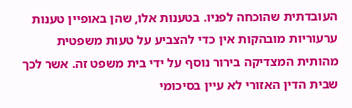העובדתית שהוכחה לפניו. בטענות אלו, שהן באופיין טענות ערעוריות מובהקות אין כדי להצביע על טעות משפטית מהותית המצדיקה בירור נוסף על ידי בית משפט זה. אשר לכך שבית הדין האזורי לא עיין בסיכומי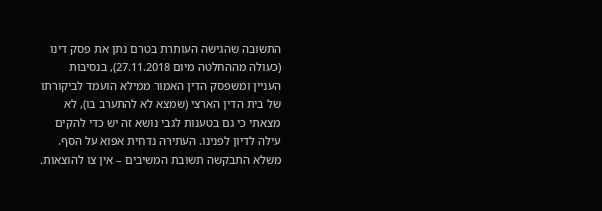התשובה שהגישה העותרת בטרם נתן את פסק דינו (כעולה מההחלטה מיום 27.11.2018), בנסיבות העניין ומשפסק הדין האמור ממילא הועמד לביקורתו של בית הדין הארצי (שמצא לא להתערב בו), לא מצאתי כי גם בטענות לגבי נושא זה יש כדי להקים עילה לדיון לפנינו. העתירה נדחית אפוא על הסף. משלא התבקשה תשובת המשיבים – אין צו להוצאות.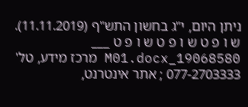ניתן היום, י"ג בחשון התש"ף (11.11.2019). ש ו פ ט ש ו פ ט ש ו פ ט ___ 19068580_M01.docx מרכז מידע, טל' 077-2703333 ; אתר אינטרנט,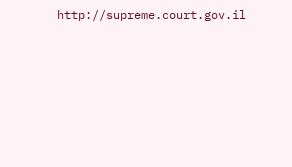http://supreme.court.gov.il